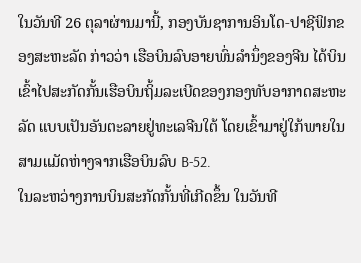ໃນວັນທີ 26 ຕຸລາຜ່ານມານີ້, ກອງບັນຊາການອິນໂດ-ປາຊີຟິກຂອງສະຫະລັດ ກ່າວວ່າ ເຮືອບິນລົບອາຍພົ່ນລຳນຶ່ງຂອງຈີນ ໄດ້ບິນເຂົ້າໄປສະກັດກັ້ນເຮືອບິນຖິ້ມລະເບີດຂອງກອງທັບອາກາດສະຫະລັດ ແບບເປັນອັນຕະລາຍຢູ່ທະເລຈີນໃຕ້ ໂດຍເຂົ້າມາຢູ່ໃກ້ພາຍໃນສາມແມັດຫ່າງຈາກເຮືອບິນລົບ B-52.
ໃນລະຫວ່າງການບິນສະກັດກັ້ນທີ່ເກີດຂຶ້ນ ໃນວັນທີ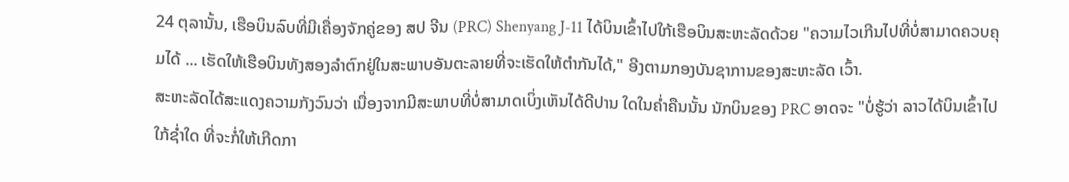24 ຕຸລານັ້ນ, ເຮືອບິນລົບທີ່ມີເຄື່ອງຈັກຄູ່ຂອງ ສປ ຈີນ (PRC) Shenyang J-11 ໄດ້ບິນເຂົ້າໄປໃກ້ເຮືອບິນສະຫະລັດດ້ວຍ "ຄວາມໄວເກີນໄປທີ່ບໍ່ສາມາດຄວບຄຸມໄດ້ ... ເຮັດໃຫ້ເຮືອບິນທັງສອງລໍາຕົກຢູ່ໃນສະພາບອັນຕະລາຍທີ່ຈະເຮັດໃຫ້ຕໍາກັນໄດ້," ອີງຕາມກອງບັນຊາການຂອງສະຫະລັດ ເວົ້າ.
ສະຫະລັດໄດ້ສະແດງຄວາມກັງວົນວ່າ ເນື່ອງຈາກມີສະພາບທີ່ບໍ່ສາມາດເບິ່ງເຫັນໄດ້ດີປານ ໃດໃນຄ່ຳຄືນນັ້ນ ນັກບິນຂອງ PRC ອາດຈະ "ບໍ່ຮູ້ວ່າ ລາວໄດ້ບິນເຂົ້າໄປໃກ້ຊ່ຳໃດ ທີ່ຈະກໍ່ໃຫ້ເກີດກາ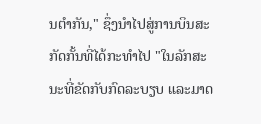ນຕໍາກັນ," ຊຶ່ງນໍາໄປສູ່ການບິນສະກັດກັ້ນທີ່ໄດ້ກະທຳໄປ "ໃນລັກສະນະທີ່ຂັດກັບກົດລະບຽບ ແລະມາດ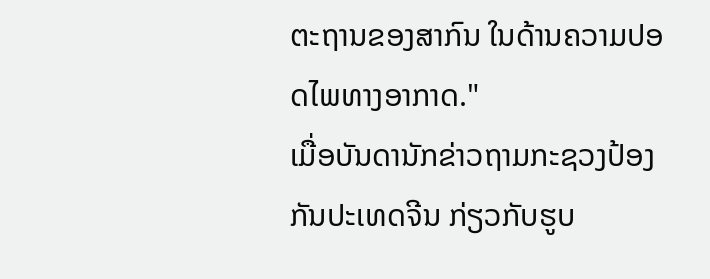ຕະຖານຂອງສາກົນ ໃນດ້ານຄວາມປອດໄພທາງອາກາດ."
ເມື່ອບັນດານັກຂ່າວຖາມກະຊວງປ້ອງກັນປະເທດຈີນ ກ່ຽວກັບຮູບ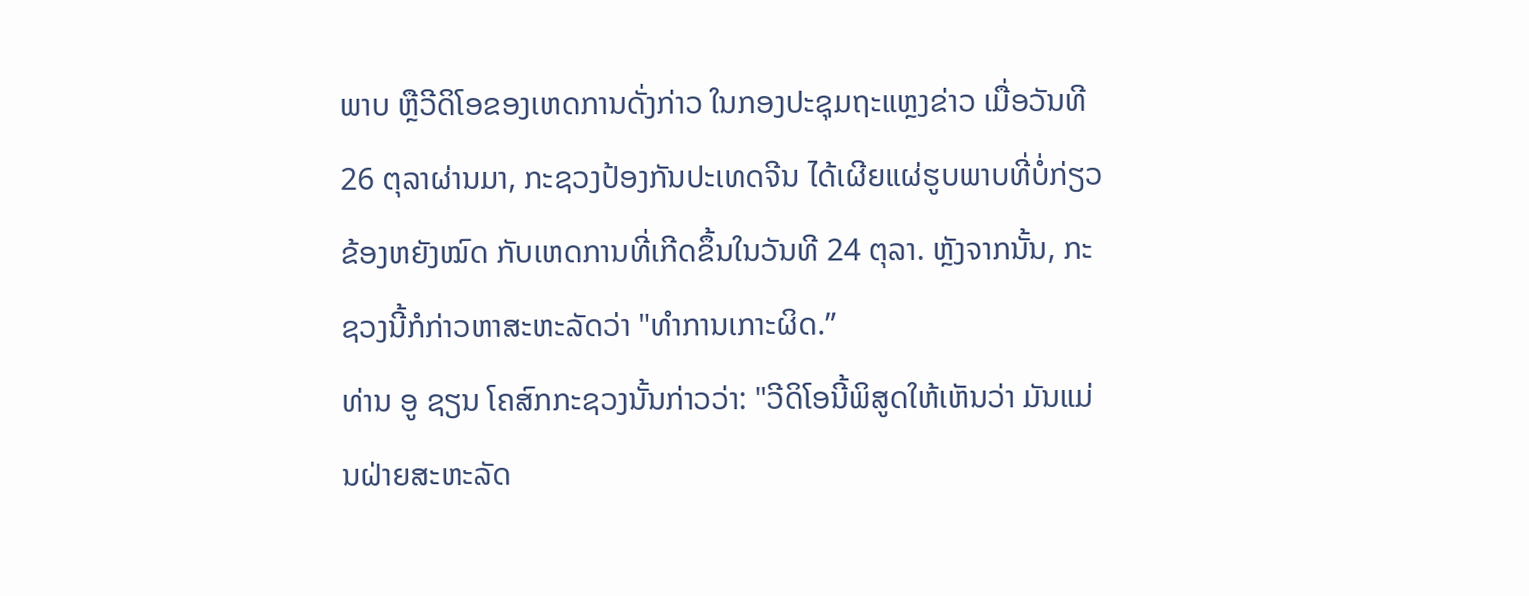ພາບ ຫຼືວີດິໂອຂອງເຫດການດັ່ງກ່າວ ໃນກອງປະຊຸມຖະແຫຼງຂ່າວ ເມື່ອວັນທີ 26 ຕຸລາຜ່ານມາ, ກະຊວງປ້ອງກັນປະເທດຈີນ ໄດ້ເຜີຍແຜ່ຮູບພາບທີ່ບໍ່ກ່ຽວຂ້ອງຫຍັງໝົດ ກັບເຫດການທີ່ເກີດຂຶ້ນໃນວັນທີ 24 ຕຸລາ. ຫຼັງຈາກນັ້ນ, ກະຊວງນີ້ກໍກ່າວຫາສະຫະລັດວ່າ "ທໍາການເກາະຜິດ.”
ທ່ານ ອູ ຊຽນ ໂຄສົກກະຊວງນັ້ນກ່າວວ່າ: "ວີດິໂອນີ້ພິສູດໃຫ້ເຫັນວ່າ ມັນແມ່ນຝ່າຍສະຫະລັດ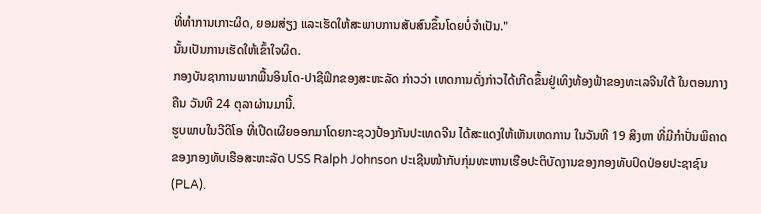ທີ່ທໍາການເກາະຜິດ, ຍອມສ່ຽງ ແລະເຮັດໃຫ້ສະພາບການສັບສົນຂຶ້ນໂດຍບໍ່ຈໍາເປັນ."
ນັ້ນເປັນການເຮັດໃຫ້ເຂົ້າໃຈຜິດ.
ກອງບັນຊາການພາກພື້ນອິນໂດ-ປາຊີຟິກຂອງສະຫະລັດ ກ່າວວ່າ ເຫດການດັ່ງກ່າວໄດ້ເກີດຂຶ້ນຢູ່ເທິງທ້ອງຟ້າຂອງທະເລຈີນໃຕ້ ໃນຕອນກາງຄືນ ວັນທີ 24 ຕຸລາຜ່ານມານີ້.
ຮູບພາບໃນວີດິໂອ ທີ່ເປີດເຜີຍອອກມາໂດຍກະຊວງປ້ອງກັນປະເທດຈີນ ໄດ້ສະແດງໃຫ້ເຫັນເຫດການ ໃນວັນທີ 19 ສິງຫາ ທີ່ມີກຳປັ່ນພິຄາດຂອງກອງທັບເຮືອສະຫະລັດ USS Ralph Johnson ປະເຊີນໜ້າກັບກຸ່ມທະຫານເຮືອປະຕິບັດງານຂອງກອງທັບປົດປ່ອຍປະຊາຊົນ (PLA).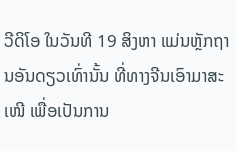ວີດິໂອ ໃນວັນທີ 19 ສິງຫາ ແມ່ນຫຼັກຖານອັນດຽວເທົ່ານັ້ນ ທີ່ທາງຈີນເອົາມາສະເໜີ ເພື່ອເປັນການ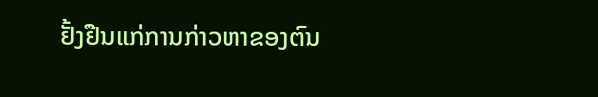ຢັ້ງຢືນແກ່ການກ່າວຫາຂອງຕົນ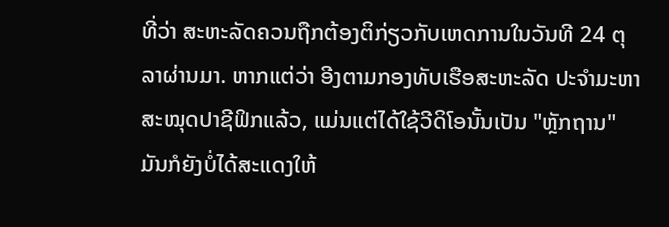ທີ່ວ່າ ສະຫະລັດຄວນຖືກຕ້ອງຕິກ່ຽວກັບເຫດການໃນວັນທີ 24 ຕຸລາຜ່ານມາ. ຫາກແຕ່ວ່າ ອີງຕາມກອງທັບເຮືອສະຫະລັດ ປະຈໍາມະຫາ ສະໝຸດປາຊີຟິກແລ້ວ, ແມ່ນແຕ່ໄດ້ໃຊ້ວີດິໂອນັ້ນເປັນ "ຫຼັກຖານ" ມັນກໍຍັງບໍ່ໄດ້ສະແດງໃຫ້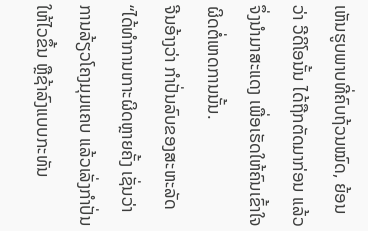ເຫັນຮູບພາບທີ່ຄົບຖ້ວນໝົດ, ຍ້ອນວ່າ ວີດິໂອນັ້ນ ໄດ້ຖືກຕັດມາກ່ອນ ແລ້ວຈຶ່ງນໍາມາສະແດງ ເພື່ອເຮັດໃຫ້ຄົນເຂົ້າໃຈຜິດຕໍ່ເຫດການນັ້ນ.
ຈີນອ້າງວ່າ ກຳປັ່ນລົບຂອງສະຫະລັດ “ໄດ້ທຳການເກາະຜິດຫຼາຍຄັ້ງ ເຊັ່ນວ່າ ການລ້ຽວໂຄງມຸມແຄບ ແລ້ວເລັ່ງກໍາປັ່ນໃຫ້ໄວຂຶ້ນ ຫຼືຊ້າລົງແບບກະທັນ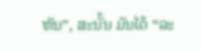ຫັນ”, ສະນັ້ນ ມັນໄດ້ “ລະ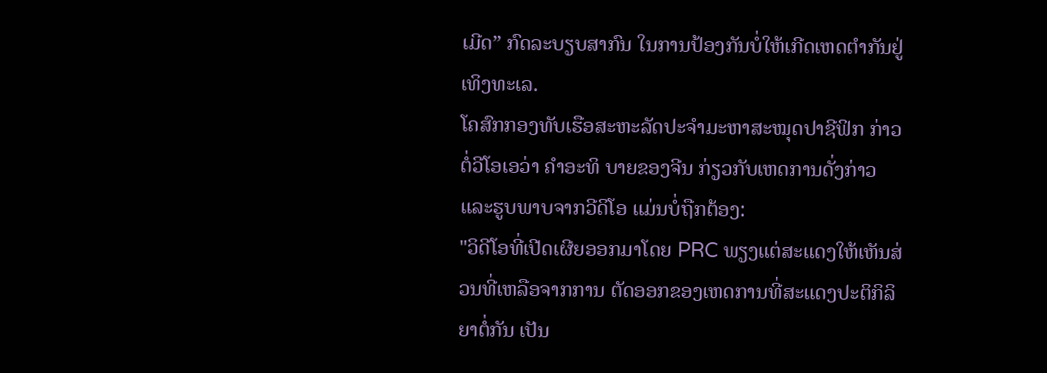ເມີດ” ກົດລະບຽບສາກົນ ໃນການປ້ອງກັນບໍ່ໃຫ້ເກີດເຫດຕໍາກັນຢູ່ເທິງທະເລ.
ໂຄສົກກອງທັບເຮືອສະຫະລັດປະຈຳມະຫາສະໝຸດປາຊີຟິກ ກ່າວຕໍ່ວີໂອເອວ່າ ຄຳອະທິ ບາຍຂອງຈີນ ກ່ຽວກັບເຫດການດັ່ງກ່າວ ແລະຮູບພາບຈາກວີດິໂອ ແມ່ນບໍ່ຖືກຕ້ອງ:
"ວິດີໂອທີ່ເປີດເຜີຍອອກມາໂດຍ PRC ພຽງແຕ່ສະແດງໃຫ້ເຫັນສ່ວນທີ່ເຫລືອຈາກການ ຕັດອອກຂອງເຫດການທີ່ສະແດງປະຕິກິລິຍາຕໍ່ກັນ ເປັນ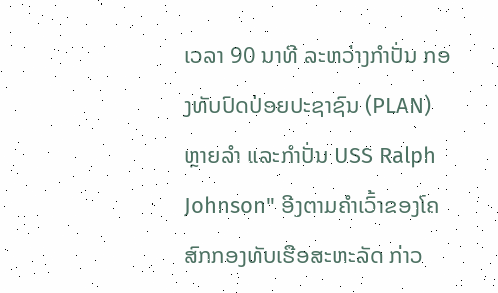ເວລາ 90 ນາທີ ລະຫວ່າງກໍາປັ່ນ ກອງທັບປົດປ່ອຍປະຊາຊົນ (PLAN) ຫຼາຍລໍາ ແລະກໍາປັ່ນ USS Ralph Johnson" ອີງຕາມຄໍາເວົ້າຂອງໂຄສົກກອງທັບເຮືອສະຫະລັດ ກ່າວ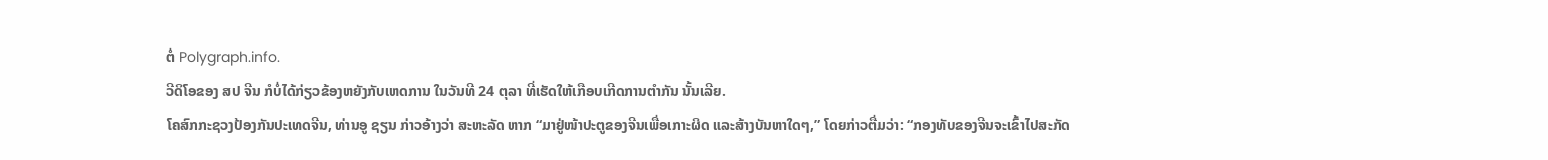ຕໍ່ Polygraph.info.
ວີດິໂອຂອງ ສປ ຈີນ ກໍບໍ່ໄດ້ກ່ຽວຂ້ອງຫຍັງກັບເຫດການ ໃນວັນທີ 24 ຕຸລາ ທີ່ເຮັດໃຫ້ເກືອບເກີດການຕໍາກັນ ນັ້ນເລີຍ.
ໂຄສົກກະຊວງປ້ອງກັນປະເທດຈີນ, ທ່ານອູ ຊຽນ ກ່າວອ້າງວ່າ ສະຫະລັດ ຫາກ “ມາຢູ່ໜ້າປະຕູຂອງຈີນເພື່ອເກາະຜິດ ແລະສ້າງບັນຫາໃດໆ,” ໂດຍກ່າວຕື່ມວ່າ: “ກອງທັບຂອງຈີນຈະເຂົ້າໄປສະກັດ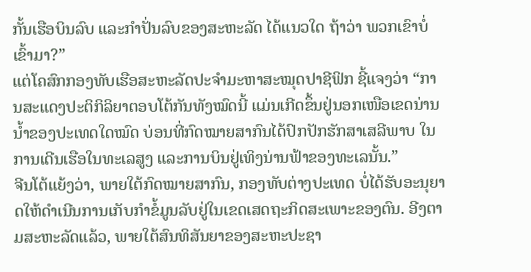ກັ້ນເຮືອບິນລົບ ແລະກຳປັ່ນລົບຂອງສະຫະລັດ ໄດ້ແນວໃດ ຖ້າວ່າ ພວກເຂົາບໍ່ເຂົ້າມາ?”
ແຕ່ໂຄສົກກອງທັບເຮືອສະຫະລັດປະຈໍາມະຫາສະໝຸດປາຊີຟິກ ຊີ້ແຈງວ່າ “ການສະແດງປະຕິກິລິຍາຕອບໂຕ້ກັນທັງໝົດນີ້ ແມ່ນເກີດຂຶ້ນຢູ່ນອກເໜືອເຂດນ່ານນ້ຳຂອງປະເທດໃດໝົດ ບ່ອນທີ່ກົດໝາຍສາກົນໄດ້ປົກປັກຮັກສາເສລີພາບ ໃນການເດີນເຮືອໃນທະເລສູງ ແລະການບິນຢູ່ເທິງນ່ານຟ້າຂອງທະເລນັ້ນ.”
ຈີນໂຕ້ແຍ້ງວ່າ, ພາຍໃຕ້ກົດໝາຍສາກົນ, ກອງທັບຕ່າງປະເທດ ບໍ່ໄດ້ຮັບອະນຸຍາດໃຫ້ດຳເນີນການເກັບກຳຂໍ້ມູນລັບຢູ່ໃນເຂດເສດຖະກິດສະເພາະຂອງຕົນ. ອີງຕາມສະຫະລັດແລ້ວ, ພາຍໃຕ້ສົນທິສັນຍາຂອງສະຫະປະຊາ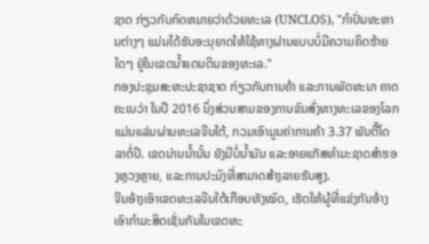ຊາດ ກ່ຽວກັບກົດຫມາຍວ່າດ້ວຍທະເລ (UNCLOS), "ກໍາປັ່ນທະຫານຕ່າງໆ ແມ່ນໄດ້ຮັບອະນຸຍາດໃຫ້ໃຊ້ທາງຜ່ານແບບບໍ່ມີຄວາມຄິດຮ້າຍໃດໆ ຢູ່ໃນເຂດນໍ້າແດນດິນຂອງທະເລ."
ກອງປະຊຸມສະຫະປະຊາຊາດ ກ່ຽວກັບການຄ້າ ແລະການພັດທະນາ ຄາດຄະເນວ່າ ໃນປີ 2016 ນຶ່ງສ່ວນສາມຂອງການຂົນສົ່ງທາງທະເລຂອງໂລກ ແມ່ນແລ່ນຜ່ານທະເລຈີນໃຕ້, ກວມເອົາມູນຄ່າການຄ້າ 3.37 ພັນຕື້ໂດລາຕໍ່ປີ. ເຂດນ່ານນໍ້ານັ້ນ ຍັງມີບໍ່ນ້ຳມັນ ແລະອາຍແກັສທຳມະຊາດສຳຮອງຫຼວງຫຼາຍ, ແລະການປະມົງທີ່ສາມາດສ້າງລາຍຮັບສູງ.
ຈີນອ້າງເອົາເຂດທະເລຈີນໃຕ້ເກືອບທັງໝົດ, ເຮັດໃຫ້ຜູ້ທີ່ແຂ່ງກັນອ້າງເອົາກໍາມະສິດເຊັ່ນກັນໃນເຂດທະ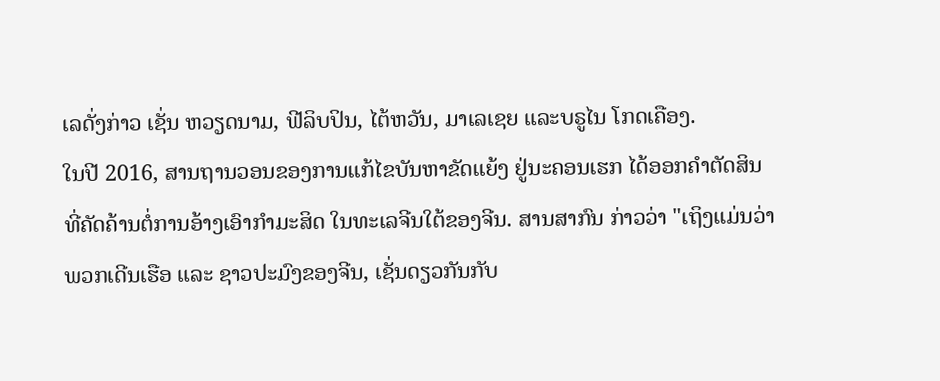ເລດັ່ງກ່າວ ເຊັ່ນ ຫວຽດນາມ, ຟີລິບປິນ, ໄຕ້ຫວັນ, ມາເລເຊຍ ແລະບຣູໄນ ໂກດເຄືອງ.
ໃນປີ 2016, ສານຖານວອນຂອງການແກ້ໄຂບັນຫາຂັດແຍ້ງ ຢູ່ນະຄອນເຮກ ໄດ້ອອກຄໍາຕັດສິນທີ່ຄັດຄ້ານຕໍ່ການອ້າງເອົາກໍາມະສິດ ໃນທະເລຈີນໃຕ້ຂອງຈີນ. ສານສາກົນ ກ່າວວ່າ "ເຖິງແມ່ນວ່າ ພວກເດີນເຮືອ ແລະ ຊາວປະມົງຂອງຈີນ, ເຊັ່ນດຽວກັນກັບ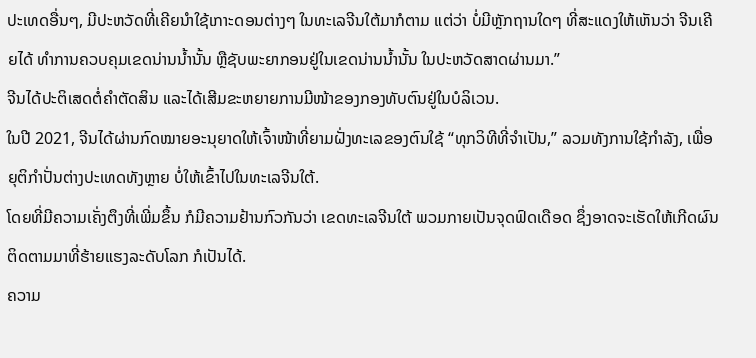ປະເທດອື່ນໆ, ມີປະຫວັດທີ່ເຄີຍນໍາໃຊ້ເກາະດອນຕ່າງໆ ໃນທະເລຈີນໃຕ້ມາກໍຕາມ ແຕ່ວ່າ ບໍ່ມີຫຼັກຖານໃດໆ ທີ່ສະແດງໃຫ້ເຫັນວ່າ ຈີນເຄີຍໄດ້ ທໍາການຄວບຄຸມເຂດນ່ານນໍ້ານັ້ນ ຫຼືຊັບພະຍາກອນຢູ່ໃນເຂດນ່ານນໍ້ານັ້ນ ໃນປະຫວັດສາດຜ່ານມາ.”
ຈີນໄດ້ປະຕິເສດຕໍ່ຄຳຕັດສິນ ແລະໄດ້ເສີມຂະຫຍາຍການມີໜ້າຂອງກອງທັບຕົນຢູ່ໃນບໍລິເວນ.
ໃນປີ 2021, ຈີນໄດ້ຜ່ານກົດໝາຍອະນຸຍາດໃຫ້ເຈົ້າໜ້າທີ່ຍາມຝັ່ງທະເລຂອງຕົນໃຊ້ “ທຸກວິທີທີ່ຈໍາເປັນ,” ລວມທັງການໃຊ້ກຳລັງ, ເພື່ອຍຸຕິກຳປັ່ນຕ່າງປະເທດທັງຫຼາຍ ບໍ່ໃຫ້ເຂົ້າໄປໃນທະເລຈີນໃຕ້.
ໂດຍທີ່ມີຄວາມເຄັ່ງຕຶງທີ່ເພີ່ມຂຶ້ນ ກໍມີຄວາມຢ້ານກົວກັນວ່າ ເຂດທະເລຈີນໃຕ້ ພວມກາຍເປັນຈຸດຟົດເດືອດ ຊຶ່ງອາດຈະເຮັດໃຫ້ເກີດຜົນຕິດຕາມມາທີ່ຮ້າຍແຮງລະດັບໂລກ ກໍເປັນໄດ້.
ຄວາມ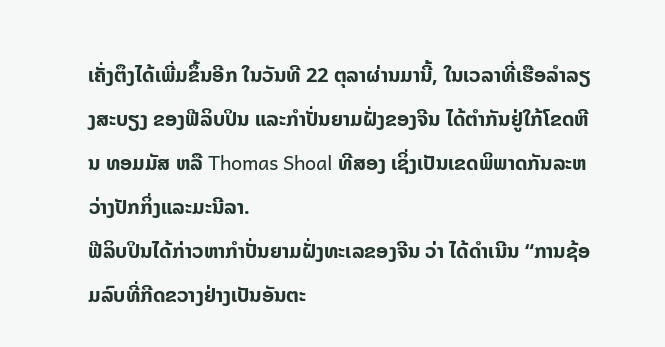ເຄັ່ງຕຶງໄດ້ເພີ່ມຂຶ້ນອີກ ໃນວັນທີ 22 ຕຸລາຜ່ານມານີ້, ໃນເວລາທີ່ເຮືອລໍາລຽງສະບຽງ ຂອງຟີລິບປິນ ແລະກຳປັ່ນຍາມຝັ່ງຂອງຈີນ ໄດ້ຕໍາກັນຢູ່ໃກ້ໂຂດຫີນ ທອມມັສ ຫລື Thomas Shoal ທີສອງ ເຊິ່ງເປັນເຂດພິພາດກັນລະຫວ່າງປັກກິ່ງແລະມະນີລາ.
ຟີລິບປິນໄດ້ກ່າວຫາກຳປັ່ນຍາມຝັ່ງທະເລຂອງຈີນ ວ່າ ໄດ້ດຳເນີນ “ການຊ້ອມລົບທີ່ກີດຂວາງຢ່າງເປັນອັນຕະ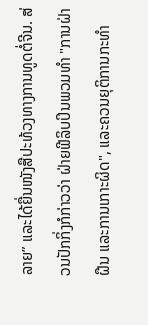ລາຍ” ແລະໄດ້ຍື່ນໜັງສືປະທ້ວງທາງການທູດຕໍ່ຈີນ. ສ່ວນປັກກິ່ງກໍກ່າວວ່າ ຝ່າຍຟີລິບປິນພວມທໍາ "ການຝ່າຝືນ ແລະການເກາະຜິດ", ແລະຄວນຍຸຕິການກະທຳ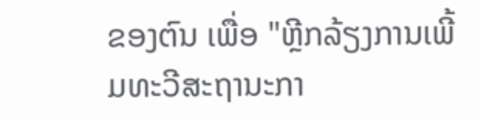ຂອງຕົນ ເພື່ອ "ຫຼີກລ້ຽງການເພີ້ມທະວີສະຖານະກາ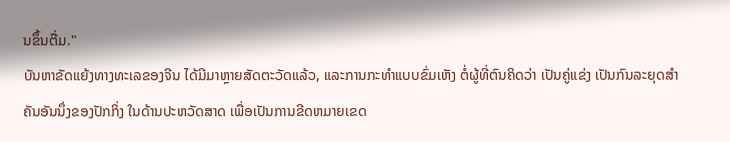ນຂຶ້ນຕື່ມ."
ບັນຫາຂັດແຍ້ງທາງທະເລຂອງຈີນ ໄດ້ມີມາຫຼາຍສັດຕະວັດແລ້ວ, ແລະການກະທໍາແບບຂົ່ມເຫັງ ຕໍ່ຜູ້ທີ່ຕົນຄິດວ່າ ເປັນຄູ່ແຂ່ງ ເປັນກົນລະຍຸດສຳຄັນອັນນຶ່ງຂອງປັກກິ່ງ ໃນດ້ານປະຫວັດສາດ ເພື່ອເປັນການຂີດຫມາຍເຂດ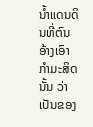ນ້ຳແດນດິນທີ່ຕົນອ້າງເອົາກໍາມະສິດນັ້ນ ວ່າເປັນຂອງ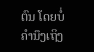ຕົນ ໂດຍບໍ່ຄໍານຶງເຖິງ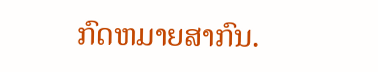ກົດຫມາຍສາກົນ.